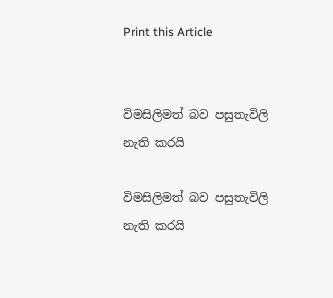Print this Article


විමසිලිමත් බව පසුතැවිලි නැති කරයි

විමසිලිමත් බව පසුතැවිලි නැති කරයි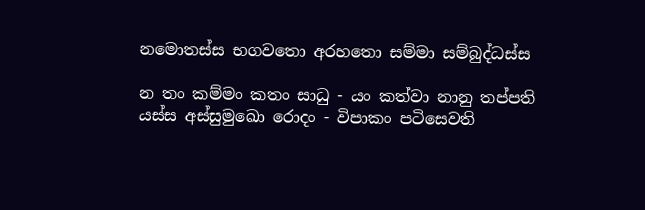නමොතස්ස භගවතො අරහතො සම්මා සම්බුද්ධස්ස

න තං කම්මං කතං සාධු - යං කත්වා නානු තප්පති
යස්ස අස්සුමුඛො රොදං - විපාකං පටිසෙවති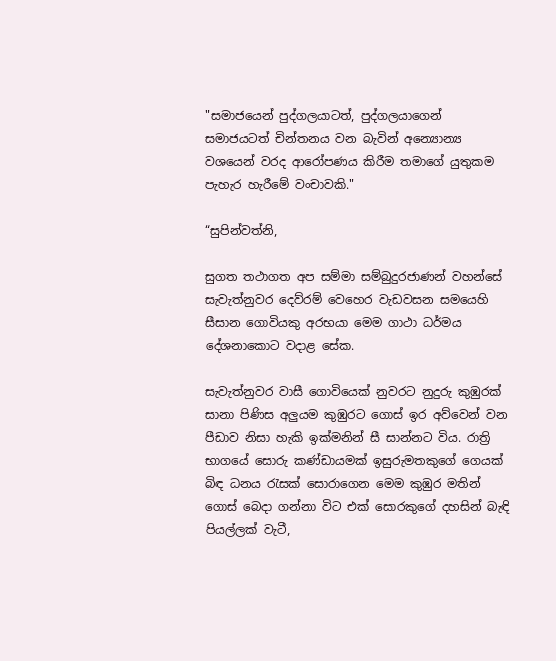"සමාජයෙන් පුද්ගලයාටත්, පුද්ගලයාගෙන් සමාජයටත් චින්තනය වන බැවින් අන්‍යොන්‍ය වශයෙන් වරද ආරෝපණය කිරීම තමාගේ යුතුකම පැහැර හැරීමේ වංචාවකි."

“සුපින්වත්නි,

සුගත තථාගත අප සම්මා සම්බුදුරජාණන් වහන්සේ සැවැත්නුවර දෙව්රම් වෙහෙර වැඩවසන සමයෙහි සීසාන ගොවියකු අරභයා මෙම ගාථා ධර්මය දේශනාකොට වදාළ සේක.

සැවැත්නුවර වාසී ගොවියෙක් නුවරට නුදුරු කුඹුරක් සානා පිණිස අලුයම කුඹුරට ගොස් ඉර අව්වෙන් වන පීඩාව නිසා හැකි ඉක්මනින් සී සාන්නට විය. රාත්‍රි භාගයේ සොරු කණ්ඩායමක් ඉසුරුමතකුගේ ගෙයක් බිඳ ධනය රැසක් සොරාගෙන මෙම කුඹුර මතින් ගොස් බෙදා ගන්නා විට එක් සොරකුගේ දහසින් බැඳි පියල්ලක් වැටී,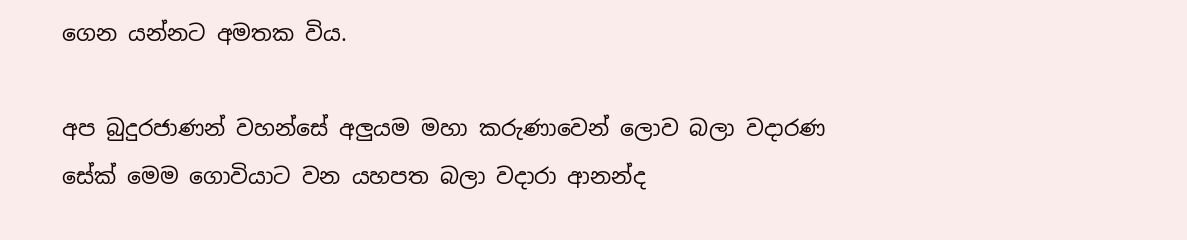ගෙන යන්නට අමතක විය.

අප බුදුරජාණන් වහන්සේ අලුයම මහා කරුණාවෙන් ලොව බලා වදාරණ සේක් මෙම ගොවියාට වන යහපත බලා වදාරා ආනන්ද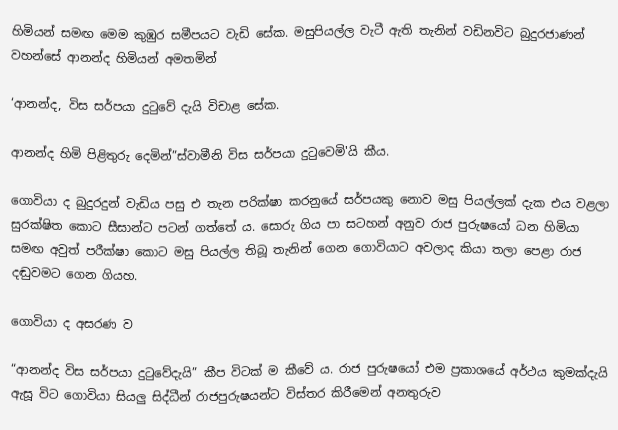හිමියන් සමඟ මෙම කුඹුර සමීපයට වැඩි සේක. මසුපියල්ල වැටී ඇති තැනින් වඩිනවිට බුදුරජාණන් වහන්සේ ආනන්ද හිමියන් අමතමින්

‘ආනන්ද, විස සර්පයා දුටුවේ දැයි විචාළ සේක.

ආනන්ද හිමි පිළිතුරු දෙමින්”ස්වාමීනි විස සර්පයා දුටුවෙමි'යි කීය.

ගොවියා ද බුදුරදුන් වැඩිය පසු එ තැන පරික්ෂා කරනුයේ සර්පයකු නොව මසු පියල්ලක් දැක එය වළලා සුරක්ෂිත කොට සීසාන්ට පටන් ගත්තේ ය. සොරු ගිය පා සටහන් අනුව රාජ පුරුෂයෝ ධන හිමියා සමඟ අවුත් පරීක්ෂා කොට මසු පියල්ල තිබූ තැනින් ගෙන ගොවියාට අවලාද කියා තලා පෙළා රාජ දඬුවමට ගෙන ගියහ.

ගොවියා ද අසරණ ව

“ආනන්ද විස සර්පයා දුටුවේදැයි” කීප විටක් ම කීවේ ය. රාජ පුරුෂයෝ එම ප්‍රකාශයේ අර්ථය කුමක්දැයි ඇසූ විට ගොවියා සියලු සිද්ධීන් රාජපුරුෂයන්ට විස්තර කිරීමෙන් අනතුරුව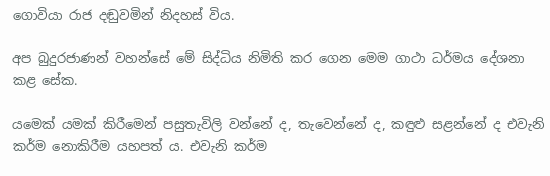ගොවියා රාජ දඬුවමින් නිදහස් විය.

අප බුදුරජාණන් වහන්සේ මේ සිද්ධිය නිමිති කර ගෙන මෙම ගාථා ධර්මය දේශනා කළ සේක.

යමෙක් යමක් කිරීමෙන් පසුතැවිලි වන්නේ ද, තැවෙන්නේ ද, කඳුළු සළන්නේ ද එවැනි කර්ම නොකිරීම යහපත් ය. එවැනි කර්ම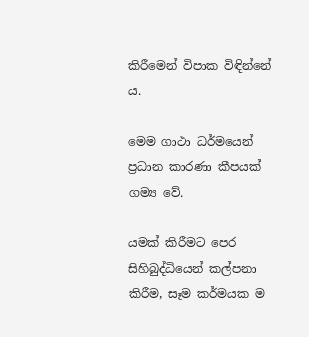කිරීමෙන් විපාක විඳින්නේ ය.

මෙම ගාථා ධර්මයෙන් ප්‍රධාන කාරණා කීපයක් ගම්‍ය වේ.

යමක් කිරීමට පෙර සිහිබුද්ධියෙන් කල්පනා කිරීම, සෑම කර්මයක ම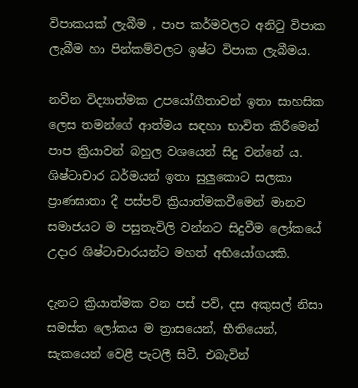විපාකයක් ලැබීම , පාප කර්මවලට අනිටු විපාක ලැබීම හා පින්කම්වලට ඉෂ්ට විපාක ලැබීමය.

නවීන විද්‍යාත්මක උපයෝගීතාවන් ඉතා සාහසික ලෙස තමන්ගේ ආත්මය සඳහා භාවිත කිරීමෙන් පාප ක්‍රියාවන් බහුල වශයෙන් සිදු වන්නේ ය. ශිෂ්ටාචාර ධර්මයන් ඉතා සුලුකොට සලකා ප්‍රාණඝාතා දී පස්පව් ක්‍රියාත්මකවීමෙන් මානව සමාජයට ම පසුතැවිලි වන්නට සිදුවීම ලෝකයේ උදාර ශිෂ්ටාචාරයන්ට මහත් අභියෝගයකි.

දැනට ක්‍රියාත්මක වන පස් පව්, දස අකුසල් නිසා සමස්ත ලෝකය ම ත්‍රාසයෙන්, භීතියෙන්, සැකයෙන් වෙළී පැටලී සිටී. එබැවින්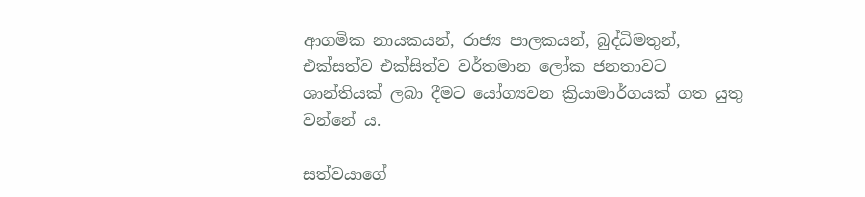ආගමික නායකයන්, රාජ්‍ය පාලකයන්, බුද්ධිමතුන්, එක්සත්ව එක්සිත්ව වර්තමාන ලෝක ජනතාවට ශාන්තියක් ලබා දීමට යෝග්‍යවන ක්‍රියාමාර්ගයක් ගත යුතු වන්නේ ය.

සත්වයාගේ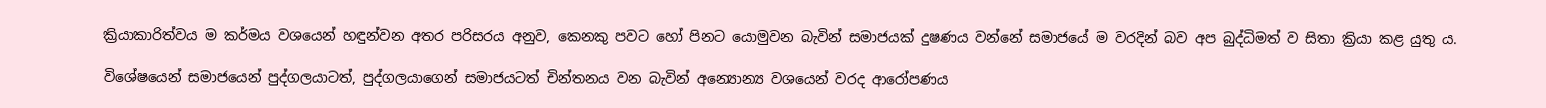ක්‍රියාකාරිත්වය ම කර්මය වශයෙන් හඳුන්වන අතර පරිසරය අනුව, කෙනකු පවට හෝ පිනට යොමුවන බැවින් සමාජයක් දුෂණය වන්නේ සමාජයේ ම වරදින් බව අප බුද්ධිමත් ව සිතා ක්‍රියා කළ යුතු ය.

විශේෂයෙන් සමාජයෙන් පුද්ගලයාටත්, පුද්ගලයාගෙන් සමාජයටත් චින්තනය වන බැවින් අන්‍යොන්‍ය වශයෙන් වරද ආරෝපණය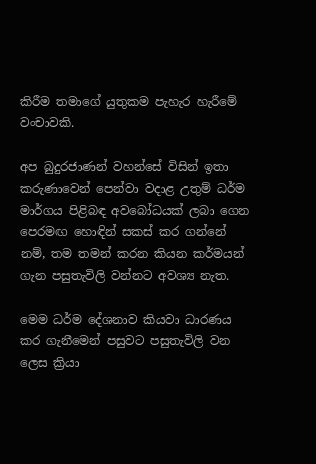කිරීම තමාගේ යුතුකම පැහැර හැරීමේ වංචාවකි.

අප බුදුරජාණන් වහන්සේ විසින් ඉතා කරුණාවෙන් පෙන්වා වදාළ උතුම් ධර්ම මාර්ගය පිළිබඳ අවබෝධයක් ලබා ගෙන පෙරමඟ හොඳින් සකස් කර ගන්නේ නම්, තම තමන් කරන කියන කර්මයන් ගැන පසුතැවිලි වන්නට අවශ්‍ය නැත.

මෙම ධර්ම දේශනාව කියවා ධාරණය කර ගැනීමෙන් පසුවට පසුතැවිලි වන ලෙස ක්‍රියා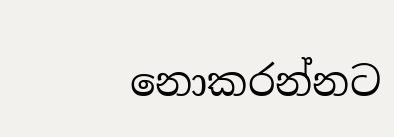නොකරන්නට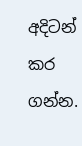අදිටන් කර ගන්න.